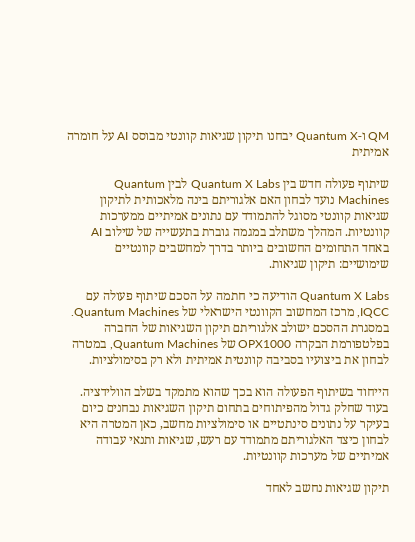QM ו-Quantum X יבחנו תיקון שגיאות קוונטי מבוסס AI על חומרה אמיתית

שיתוף פעולה חדש בין Quantum X Labs לבין Quantum Machines נועד לבחון האם אלגוריתם בינה מלאכותית לתיקון שגיאות קוונטי מסוגל להתמודד עם נתונים אמיתיים ממערכות קוונטיות. המהלך משתלב במגמה גוברת בתעשייה של שילוב AI באחד התחומים החשובים ביותר בדרך למחשבים קוונטיים שימושיים: תיקון שגיאות.

Quantum X Labs הודיעה כי חתמה על הסכם שיתוף פעולה עם IQCC, מרכז המחשוב הקוונטי הישראלי של Quantum Machines. במסגרת ההסכם ישולב אלגוריתם תיקון השגיאות של החברה בפלטפורמת הבקרה OPX1000 של Quantum Machines, במטרה לבחון את ביצועיו בסביבה קוונטית אמיתית ולא רק בסימולציות.

הייחוד בשיתוף הפעולה הוא בכך שהוא מתמקד בשלב הוולידציה. בעוד שחלק גדול מהפיתוחים בתחום תיקון השגיאות נבחנים כיום בעיקר על נתונים סינתטיים או סימולציות מחשב, כאן המטרה היא לבחון כיצד האלגוריתם מתמודד עם רעש, שגיאות ותנאי עבודה אמיתיים של מערכות קוונטיות.

תיקון שגיאות נחשב לאחד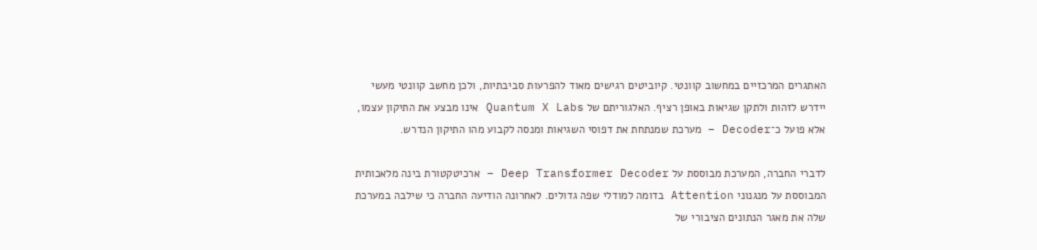האתגרים המרכזיים במחשוב קוונטי. קיוביטים רגישים מאוד להפרעות סביבתיות, ולכן מחשב קוונטי מעשי יידרש לזהות ולתקן שגיאות באופן רציף. האלגוריתם של Quantum X Labs אינו מבצע את התיקון עצמו, אלא פועל כ־Decoder – מערכת שמנתחת את דפוסי השגיאות ומנסה לקבוע מהו התיקון הנדרש.

לדברי החברה, המערכת מבוססת על Deep Transformer Decoder – ארכיטקטורת בינה מלאכותית המבוססת על מנגנוני Attention בדומה למודלי שפה גדולים. לאחרונה הודיעה החברה כי שילבה במערכת שלה את מאגר הנתונים הציבורי של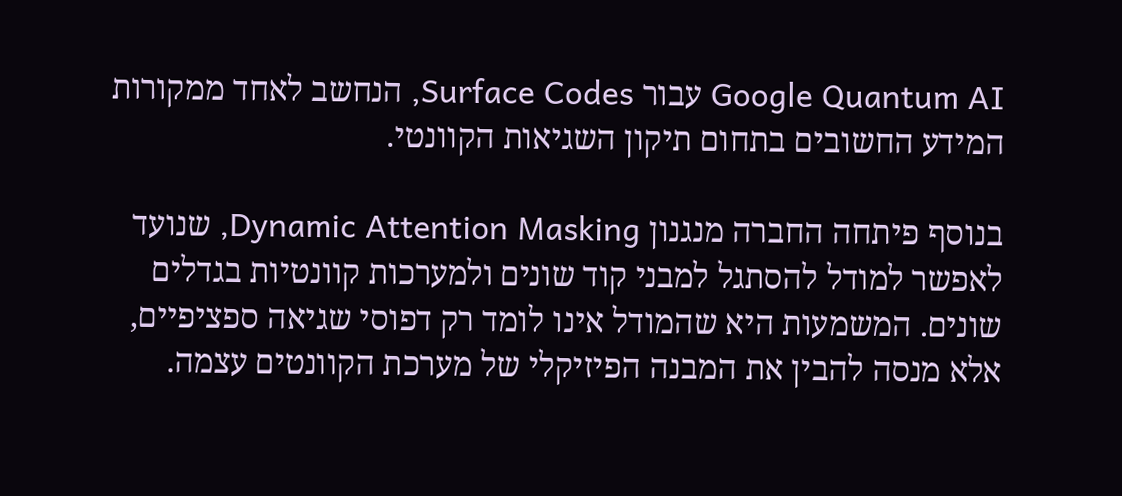Google Quantum AI עבור Surface Codes, הנחשב לאחד ממקורות המידע החשובים בתחום תיקון השגיאות הקוונטי.

בנוסף פיתחה החברה מנגנון Dynamic Attention Masking, שנועד לאפשר למודל להסתגל למבני קוד שונים ולמערכות קוונטיות בגדלים שונים. המשמעות היא שהמודל אינו לומד רק דפוסי שגיאה ספציפיים, אלא מנסה להבין את המבנה הפיזיקלי של מערכת הקוונטים עצמה.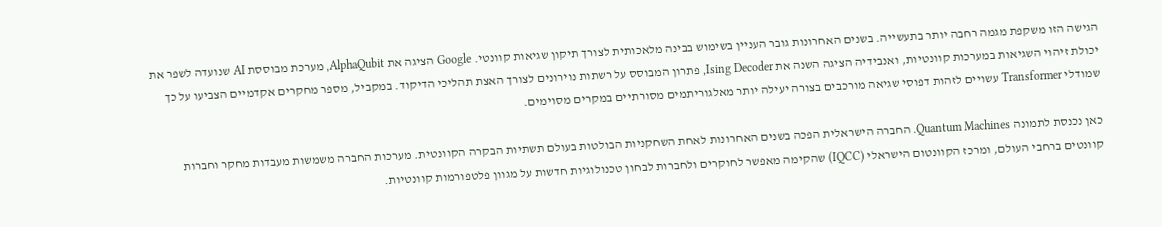הגישה הזו משקפת מגמה רחבה יותר בתעשייה. בשנים האחרונות גובר העניין בשימוש בבינה מלאכותית לצורך תיקון שגיאות קוונטי. Google הציגה את AlphaQubit, מערכת מבוססת AI שנועדה לשפר את יכולת זיהוי השגיאות במערכות קוונטיות, ואנבידיה הציגה השנה את Ising Decoder, פתרון המבוסס על רשתות נוירונים לצורך האצת תהליכי הדיקוד. במקביל, מספר מחקרים אקדמיים הצביעו על כך שמודלי Transformer עשויים לזהות דפוסי שגיאה מורכבים בצורה יעילה יותר מאלגוריתמים מסורתיים במקרים מסוימים.

כאן נכנסת לתמונה Quantum Machines. החברה הישראלית הפכה בשנים האחרונות לאחת השחקניות הבולטות בעולם תשתיות הבקרה הקוונטית. מערכות החברה משמשות מעבדות מחקר וחברות קוונטים ברחבי העולם, ומרכז הקוונטום הישראלי (IQCC) שהקימה מאפשר לחוקרים ולחברות לבחון טכנולוגיות חדשות על מגוון פלטפורמות קוונטיות.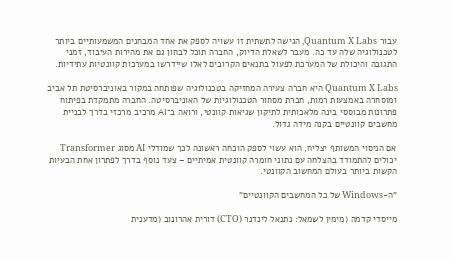עבור Quantum X Labs, הגישה לתשתית זו עשויה לספק את אחד המבחנים המשמעותיים ביותר לטכנולוגיה שלה עד כה. מעבר לשאלת הדיוק, החברה תוכל לבחון גם את מהירות העיבוד, זמני התגובה והיכולת של המערכת לפעול בתנאים הקרובים לאלו שיידרשו במערכות קוונטיות עתידיות.

Quantum X Labs היא חברה צעירה המחזיקה בטכנולוגיה שפותחה במקור באוניברסיטת תל אביב ומוסחרה באמצעות רמות, חברת מסחור הטכנולוגיות של האוניברסיטה. החברה מתמקדת בפיתוח פתרונות מבוססי בינה מלאכותית לתיקון שגיאות קוונטי, ורואה ב־AI מרכיב מרכזי בדרך לבניית מחשבים קוונטיים בקנה מידה גדול.

אם הניסוי המשותף יצליח, הוא עשוי לספק הוכחה ראשונה לכך שמודלי AI מסוג Transformer יכולים להתמודד בהצלחה עם נתוני חומרה קוונטית אמיתיים – צעד נוסף בדרך לפתרון אחת הבעיות הקשות ביותר בעולם המחשוב הקוונטי.

"ה-Windows של כל המחשבים הקוונטיים"

מייסדי קדמה (מימין לשמאל: נתנאל לינדנר (CTO) דורית אהרונוב (מדענית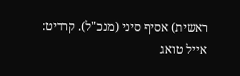ראשית) אסיף סיני (מנכ"ל). קרדיט: אייל טואג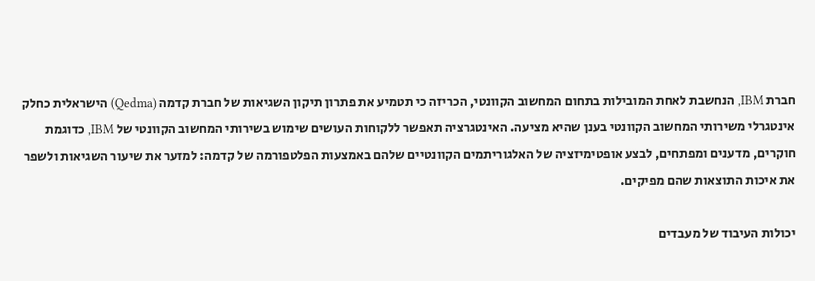חברת IBM, הנחשבת לאחת המובילות בתחום המחשוב הקוונטי, הכריזה כי תטמיע את פתרון תיקון השגיאות של חברת קדמה (Qedma) הישראלית כחלק אינטגרלי משירותי המחשוב הקוונטי בענן שהיא מציעה. האינטגרציה תאפשר ללקוחות העושים שימוש בשירותי המחשוב הקוונטי של IBM, כדוגמת חוקרים, מדענים ומפתחים, לבצע אופטימיזציה של האלגוריתמים הקוונטיים שלהם באמצעות הפלטפורמה של קדמה: למזער את שיעור השגיאות ולשפר את איכות התוצאות שהם מפיקים.

יכולות העיבוד של מעבדים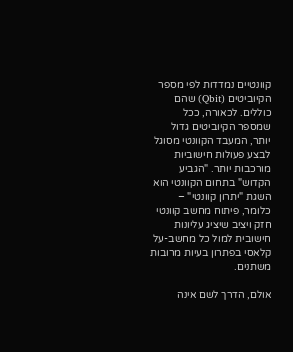קוונטיים נמדדות לפי מספר הקיוביטים (Qbit) שהם כוללים. לכאורה, ככל שמספר הקיוביטים גדול יותר, המעבד הקוונטי מסוגל לבצע פעולות חישוביות מורכבות יותר. "הגביע הקדוש" בתחום הקוונטי הוא השגת "יתרון קוונטי" – כלומר, פיתוח מחשב קוונטי חזק ויציב שיציג עליונות חישובית למול כל מחשב-על קלאסי בפתרון בעיות מרובות משתנים.

אולם, הדרך לשם אינה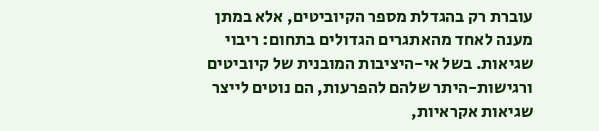עוברת רק בהגדלת מספר הקיוביטים, אלא במתן מענה לאחד מהאתגרים הגדולים בתחום: ריבוי שגיאות. בשל אי-היציבות המובנית של קיוביטים ורגישות-היתר שלהם להפרעות, הם נוטים לייצר שגיאות אקראיות,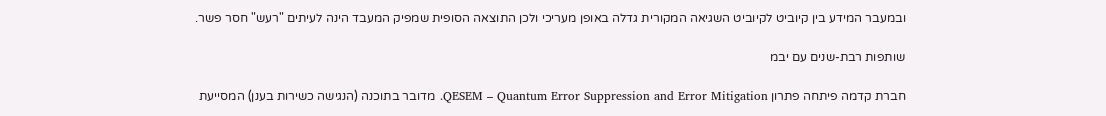ובמעבר המידע בין קיוביט לקיוביט השגיאה המקורית גדלה באופן מעריכי ולכן התוצאה הסופית שמפיק המעבד הינה לעיתים "רעש" חסר פשר.

שותפות רבת-שנים עם יבמ

חברת קדמה פיתחה פתרון QESEM – Quantum Error Suppression and Error Mitigation. מדובר בתוכנה (הנגישה כשירות בענן) המסייעת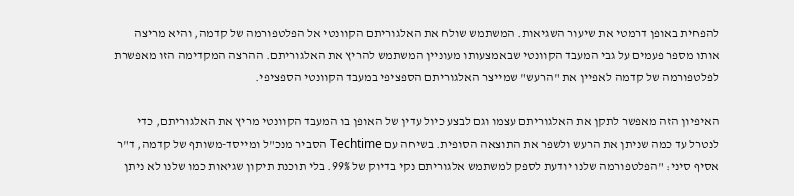להפחית באופן דרמטי את שיעור השגיאות. המשתמש שולח את האלגוריתם הקוונטי אל הפלטפורמה של קדמה, והיא מריצה אותו מספר פעמים על גבי המעבד הקוונטי שבאמצעותו מעוניין המשתמש להריץ את האלגוריתם. ההרצה המקדימה הזו מאפשרת לפלטפורמה של קדמה לאפיין את "הרעש" שמייצר האלגוריתם הספציפי במעבד הקוונטי הספציפי.

האיפיון הזה מאפשר לתקן את האלגוריתם עצמו וגם לבצע כיול עדין של האופן בו המעבד הקוונטי מריץ את האלגוריתם, כדי לנטרל עד כמה שניתן את הרעש ולשפר את התוצאה הסופית. בשיחה עם Techtime הסביר מנכ"ל ומייסד-משותף של קדמה, ד"ר אסיף סיני: "הפלטפורמה שלנו יודעת לספק למשתמש אלגוריתם נקי בדיוק של 99%. בלי תוכנת תיקון שגיאות כמו שלנו לא ניתן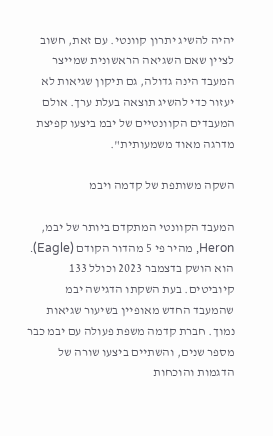יהיה להשיג יתרון קוונטי. עם זאת, חשוב לציין שאם השגיאה הראשונית שמייצר המעבד הינה גדולה, גם תיקון שגיאות לא יעזור כדי להשיג תוצאה בעלת ערך. אולם המעבדים הקוונטיים של יבמ ביצעו קפיצת מדרגה מאוד משמעותית".

השקה משותפת של קדמה ויבמ

המעבד הקוונטי המתקדם ביותר של יבמ, Heron, מהיר פי 5 מהדור הקודם (Eagle). הוא הושק בדצמבר 2023 וכולל 133 קיוביטים. בעת השקתו הדגישה יבמ שהמעבד החדש מאופיין בשיעור שגיאות נמוך. חברת קדמה משפת פעולה עם יבמ כבר מספר שנים, והשתיים ביצעו שורה של הדגמות והוכחות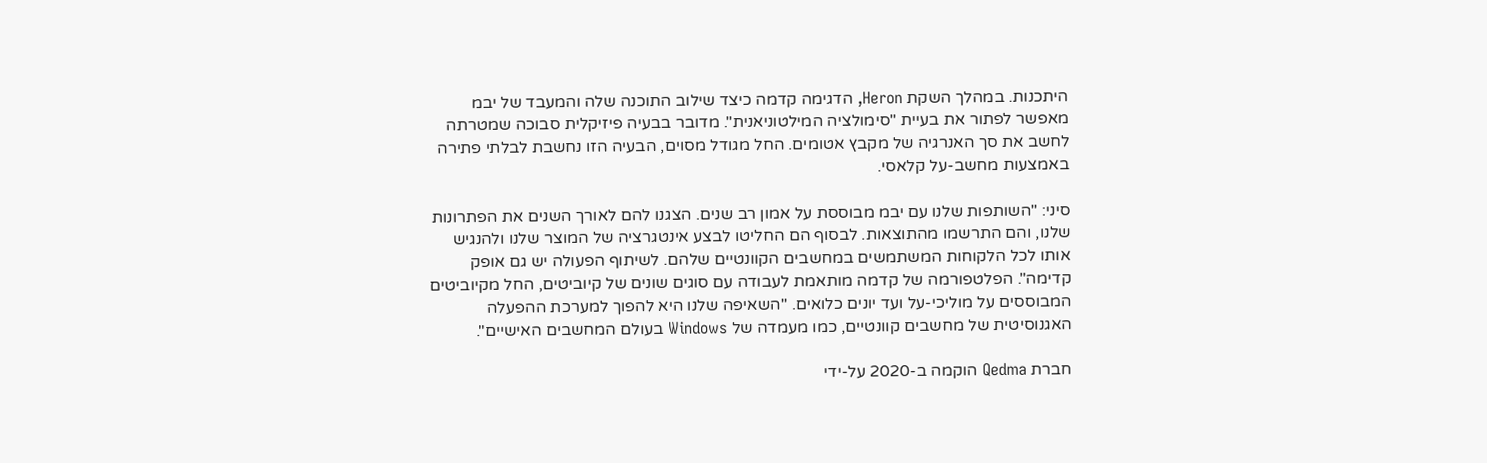היתכנות. במהלך השקת Heron, הדגימה קדמה כיצד שילוב התוכנה שלה והמעבד של יבמ מאפשר לפתור את בעיית "סימולציה המילטוניאנית". מדובר בבעיה פיזיקלית סבוכה שמטרתה לחשב את סך האנרגיה של מקבץ אטומים. החל מגודל מסוים, הבעיה הזו נחשבת לבלתי פתירה באמצעות מחשב-על קלאסי.

סיני: "השותפות שלנו עם יבמ מבוססת על אמון רב שנים. הצגנו להם לאורך השנים את הפתרונות שלנו, והם התרשמו מהתוצאות. לבסוף הם החליטו לבצע אינטגרציה של המוצר שלנו ולהנגיש אותו לכל הלקוחות המשתמשים במחשבים הקוונטיים שלהם. לשיתוף הפעולה יש גם אופק קדימה". הפלטפורמה של קדמה מותאמת לעבודה עם סוגים שונים של קיוביטים, החל מקיוביטים המבוססים על מוליכי-על ועד יונים כלואים. "השאיפה שלנו היא להפוך למערכת ההפעלה האגנוסיטית של מחשבים קוונטיים, כמו מעמדה של Windows בעולם המחשבים האישיים".

חברת Qedma הוקמה ב-2020 על-ידי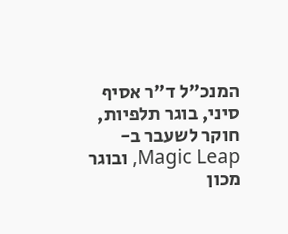המנכ"ל ד"ר אסיף סיני, בוגר תלפיות, חוקר לשעבר ב-Magic Leap, ובוגר מכון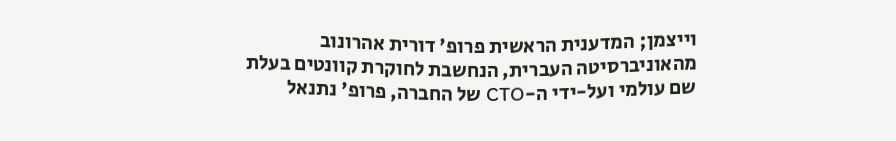וייצמן; המדענית הראשית פרופ' דורית אהרונוב מהאוניברסיטה העברית, הנחשבת לחוקרת קוונטים בעלת שם עולמי ועל-ידי ה-CTO של החברה, פרופ' נתנאל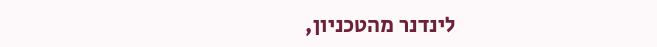לינדנר מהטכניון,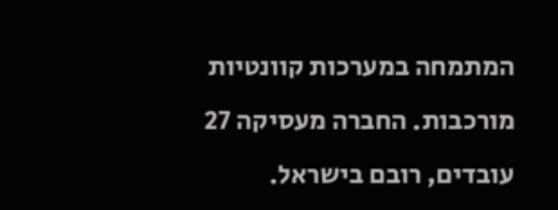המתמחה במערכות קוונטיות מורכבות. החברה מעסיקה 27 עובדים, רובם בישראל.